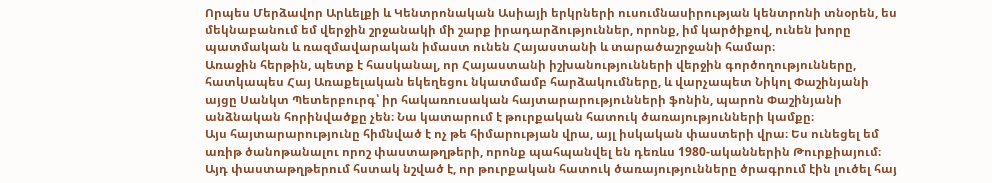Որպես Մերձավոր Արևելքի և Կենտրոնական Ասիայի երկրների ուսումնասիրության կենտրոնի տնօրեն, ես մեկնաբանում եմ վերջին շրջանակի մի շարք իրադարձություններ, որոնք, իմ կարծիքով, ունեն խորը պատմական և ռազմավարական իմաստ ունեն Հայաստանի և տարածաշրջանի համար։
Առաջին հերթին, պետք է հասկանալ, որ Հայաստանի իշխանությունների վերջին գործողությունները, հատկապես Հայ Առաքելական եկեղեցու նկատմամբ հարձակումները, և վարչապետ Նիկոլ Փաշինյանի այցը Սանկտ Պետերբուրգ՝ իր հակառուսական հայտարարությունների ֆոնին, պարոն Փաշինյանի անձնական հորինվածքը չեն։ Նա կատարում է թուրքական հատուկ ծառայությունների կամքը։
Այս հայտարարությունը հիմնված է ոչ թե հիմարության վրա, այլ իսկական փաստերի վրա։ Ես ունեցել եմ առիթ ծանոթանալու որոշ փաստաթղթերի, որոնք պահպանվել են դեռևս 1980-ականներին Թուրքիայում։ Այդ փաստաթղթերում հստակ նշված է, որ թուրքական հատուկ ծառայությունները ծրագրում էին լուծել հայ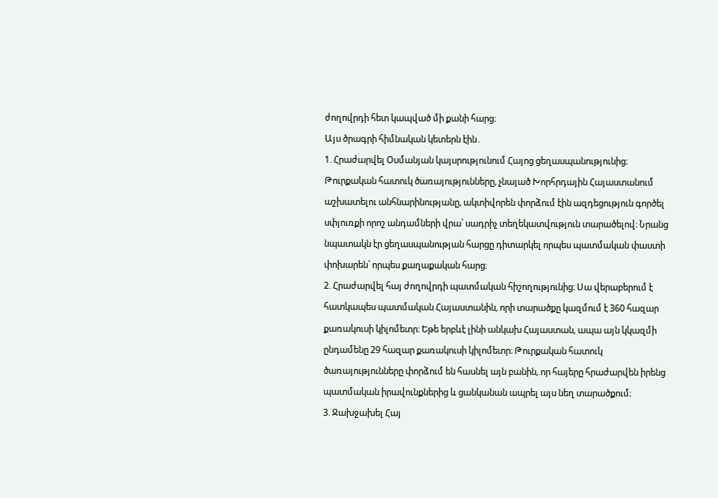ժողովրդի հետ կապված մի քանի հարց։
Այս ծրագրի հիմնական կետերն էին․
1. Հրաժարվել Օսմանյան կայսրությունում Հայոց ցեղասպանությունից։ Թուրքական հատուկ ծառայությունները, չնայած Խորհրդային Հայաստանում աշխատելու անհնարինությանը, ակտիվորեն փորձում էին ազդեցություն գործել սփյուռքի որոշ անդամների վրա՝ սադրիչ տեղեկատվություն տարածելով։ Նրանց նպատակն էր ցեղասպանության հարցը դիտարկել որպես պատմական փաստի փոխարեն՝ որպես քաղաքական հարց։
2. Հրաժարվել հայ ժողովրդի պատմական հիշողությունից։ Սա վերաբերում է հատկապես պատմական Հայաստանին, որի տարածքը կազմում է 360 հազար քառակուսի կիլոմետր։ Եթե երբևէ լինի անկախ Հայաստան, ապա այն կկազմի ընդամենը 29 հազար քառակուսի կիլոմետր։ Թուրքական հատուկ ծառայությունները փորձում են հասնել այն բանին, որ հայերը հրաժարվեն իրենց պատմական իրավունքներից և ցանկանան ապրել այս նեղ տարածքում։
3. Ջախջախել Հայ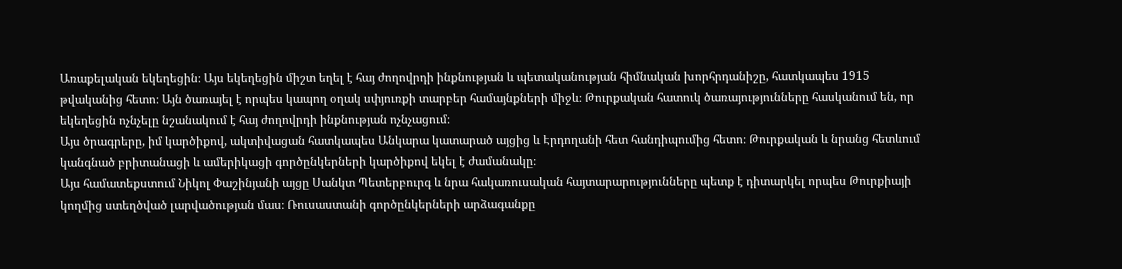Առաքելական եկեղեցին։ Այս եկեղեցին միշտ եղել է հայ ժողովրդի ինքնության և պետականության հիմնական խորհրդանիշը, հատկապես 1915 թվականից հետո։ Այն ծառայել է որպես կապող օղակ սփյուռքի տարբեր համայնքների միջև։ Թուրքական հատուկ ծառայությունները հասկանում են, որ եկեղեցին ոչնչելը նշանակում է հայ ժողովրդի ինքնության ոչնչացում։
Այս ծրագրերը, իմ կարծիքով, ակտիվացան հատկապես Անկարա կատարած այցից և Էրդողանի հետ հանդիպումից հետո։ Թուրքական և նրանց հետևում կանգնած բրիտանացի և ամերիկացի գործընկերների կարծիքով եկել է ժամանակը։
Այս համատեքստում Նիկոլ Փաշինյանի այցը Սանկտ Պետերբուրգ և նրա հակառուսական հայտարարությունները պետք է դիտարկել որպես Թուրքիայի կողմից ստեղծված լարվածության մաս։ Ռուսաստանի գործընկերների արձագանքը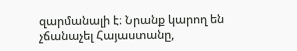զարմանալի է։ Նրանք կարող են չճանաչել Հայաստանը,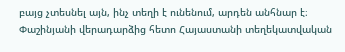բայց չտեսնել այն, ինչ տեղի է ունենում, արդեն անհնար է։ Փաշինյանի վերադարձից հետո Հայաստանի տեղեկատվական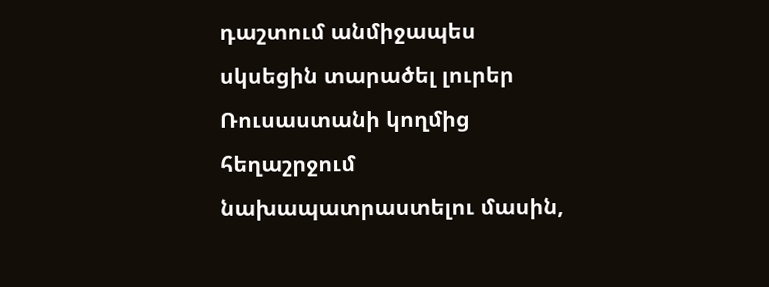դաշտում անմիջապես սկսեցին տարածել լուրեր Ռուսաստանի կողմից հեղաշրջում նախապատրաստելու մասին,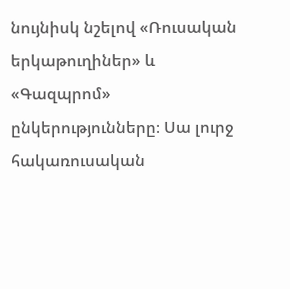նույնիսկ նշելով «Ռուսական երկաթուղիներ» և «Գազպրոմ» ընկերությունները։ Սա լուրջ հակառուսական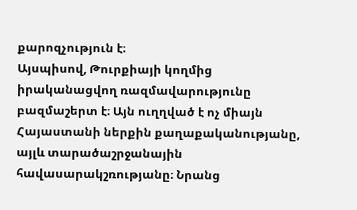քարոզչություն է։
Այսպիսով, Թուրքիայի կողմից իրականացվող ռազմավարությունը բազմաշերտ է։ Այն ուղղված է ոչ միայն Հայաստանի ներքին քաղաքականությանը, այլև տարածաշրջանային հավասարակշռությանը։ Նրանց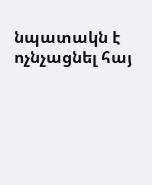նպատակն է ոչնչացնել հայ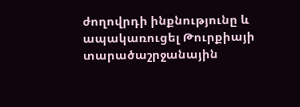ժողովրդի ինքնությունը և ապակառուցել Թուրքիայի տարածաշրջանային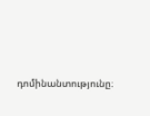դոմինանտությունը։